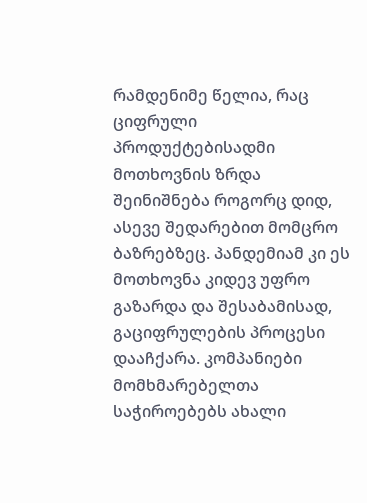რამდენიმე წელია, რაც ციფრული პროდუქტებისადმი მოთხოვნის ზრდა შეინიშნება როგორც დიდ, ასევე შედარებით მომცრო ბაზრებზეც. პანდემიამ კი ეს მოთხოვნა კიდევ უფრო გაზარდა და შესაბამისად, გაციფრულების პროცესი დააჩქარა. კომპანიები მომხმარებელთა საჭიროებებს ახალი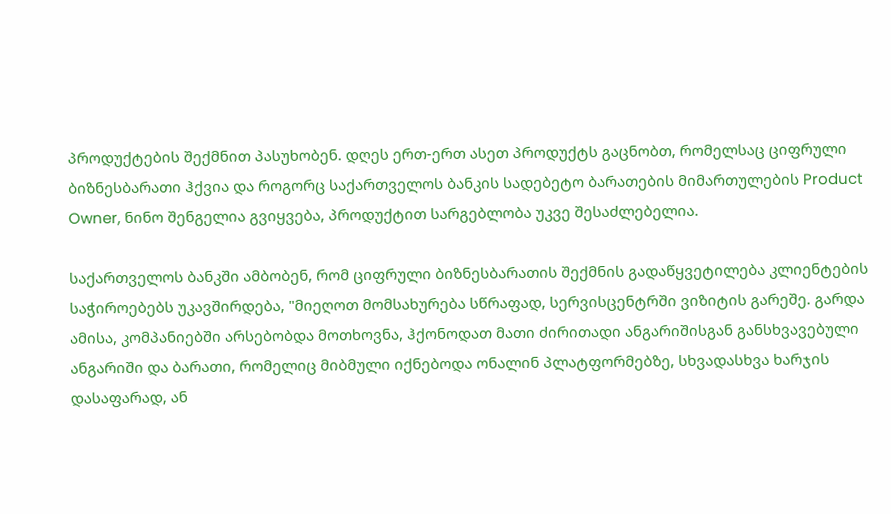პროდუქტების შექმნით პასუხობენ. დღეს ერთ-ერთ ასეთ პროდუქტს გაცნობთ, რომელსაც ციფრული ბიზნესბარათი ჰქვია და როგორც საქართველოს ბანკის სადებეტო ბარათების მიმართულების Product Owner, ნინო შენგელია გვიყვება, პროდუქტით სარგებლობა უკვე შესაძლებელია.

საქართველოს ბანკში ამბობენ, რომ ციფრული ბიზნესბარათის შექმნის გადაწყვეტილება კლიენტების საჭიროებებს უკავშირდება, "მიეღოთ მომსახურება სწრაფად, სერვისცენტრში ვიზიტის გარეშე. გარდა ამისა, კომპანიებში არსებობდა მოთხოვნა, ჰქონოდათ მათი ძირითადი ანგარიშისგან განსხვავებული ანგარიში და ბარათი, რომელიც მიბმული იქნებოდა ონალინ პლატფორმებზე, სხვადასხვა ხარჯის დასაფარად, ან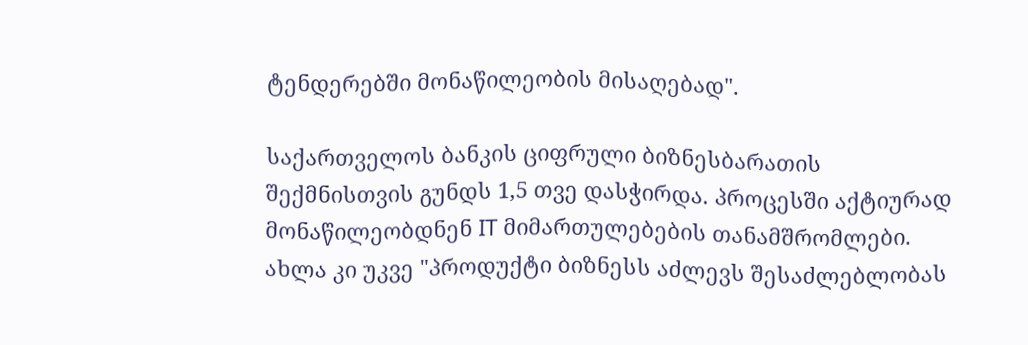ტენდერებში მონაწილეობის მისაღებად".

საქართველოს ბანკის ციფრული ბიზნესბარათის შექმნისთვის გუნდს 1,5 თვე დასჭირდა. პროცესში აქტიურად მონაწილეობდნენ IT მიმართულებების თანამშრომლები. ახლა კი უკვე "პროდუქტი ბიზნესს აძლევს შესაძლებლობას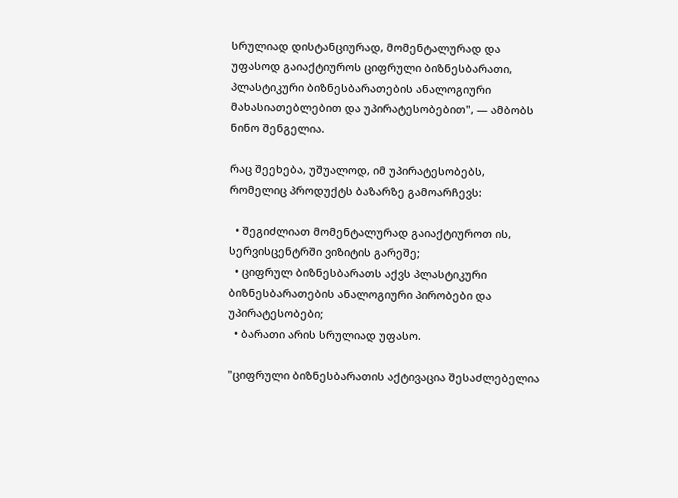სრულიად დისტანციურად, მომენტალურად და უფასოდ გაიაქტიუროს ციფრული ბიზნესბარათი, პლასტიკური ბიზნესბარათების ანალოგიური მახასიათებლებით და უპირატესობებით", — ამბობს ნინო შენგელია.

რაც შეეხება, უშუალოდ, იმ უპირატესობებს, რომელიც პროდუქტს ბაზარზე გამოარჩევს:

  • შეგიძლიათ მომენტალურად გაიაქტიუროთ ის, სერვისცენტრში ვიზიტის გარეშე;
  • ციფრულ ბიზნესბარათს აქვს პლასტიკური ბიზნესბარათების ანალოგიური პირობები და უპირატესობები;
  • ბარათი არის სრულიად უფასო.

"ციფრული ბიზნესბარათის აქტივაცია შესაძლებელია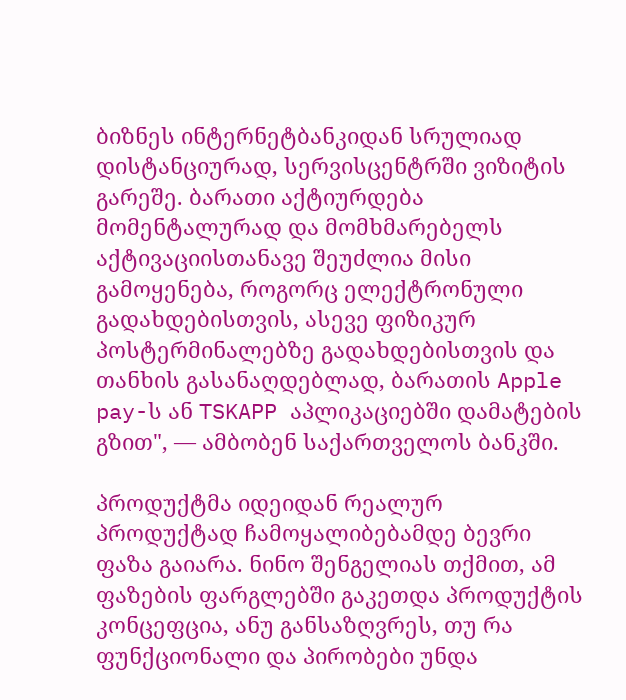ბიზნეს ინტერნეტბანკიდან სრულიად დისტანციურად, სერვისცენტრში ვიზიტის გარეშე. ბარათი აქტიურდება მომენტალურად და მომხმარებელს აქტივაციისთანავე შეუძლია მისი გამოყენება, როგორც ელექტრონული გადახდებისთვის, ასევე ფიზიკურ პოსტერმინალებზე გადახდებისთვის და თანხის გასანაღდებლად, ბარათის Apple pay-ს ან TSKAPP აპლიკაციებში დამატების გზით", — ამბობენ საქართველოს ბანკში.

პროდუქტმა იდეიდან რეალურ პროდუქტად ჩამოყალიბებამდე ბევრი ფაზა გაიარა. ნინო შენგელიას თქმით, ამ ფაზების ფარგლებში გაკეთდა პროდუქტის კონცეფცია, ანუ განსაზღვრეს, თუ რა ფუნქციონალი და პირობები უნდა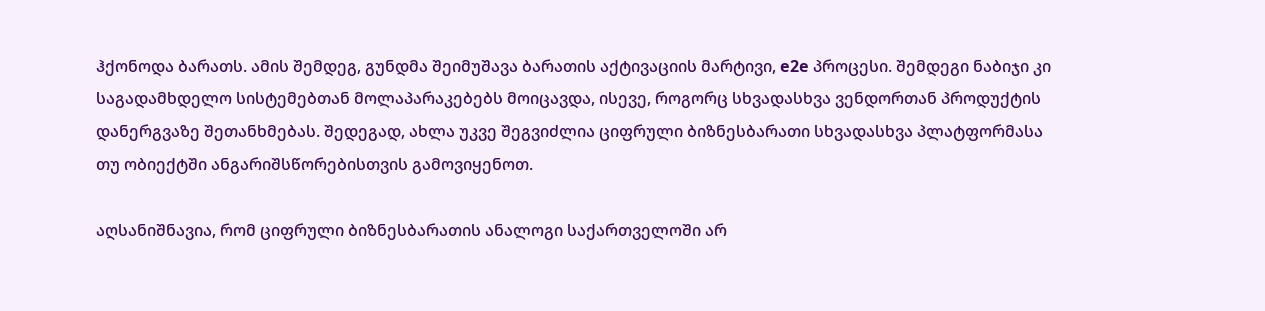ჰქონოდა ბარათს. ამის შემდეგ, გუნდმა შეიმუშავა ბარათის აქტივაციის მარტივი, e2e პროცესი. შემდეგი ნაბიჯი კი საგადამხდელო სისტემებთან მოლაპარაკებებს მოიცავდა, ისევე, როგორც სხვადასხვა ვენდორთან პროდუქტის დანერგვაზე შეთანხმებას. შედეგად, ახლა უკვე შეგვიძლია ციფრული ბიზნესბარათი სხვადასხვა პლატფორმასა თუ ობიექტში ანგარიშსწორებისთვის გამოვიყენოთ.

აღსანიშნავია, რომ ციფრული ბიზნესბარათის ანალოგი საქართველოში არ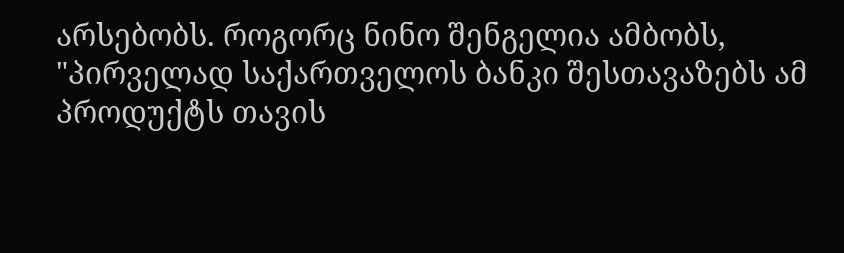არსებობს. როგორც ნინო შენგელია ამბობს, "პირველად საქართველოს ბანკი შესთავაზებს ამ პროდუქტს თავის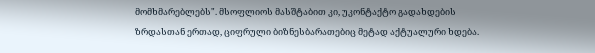მომხმარებლებს". მსოფლიოს მასშტაბით კი, უკონტაქტო გადახდების ზრდასთან ერთად, ციფრული ბიზნესბარათებიც მეტად აქტუალური ხდება.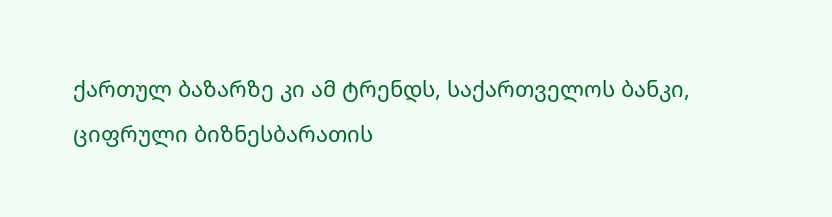ქართულ ბაზარზე კი ამ ტრენდს, საქართველოს ბანკი, ციფრული ბიზნესბარათის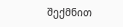შექმნით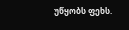უწყობს ფეხს.